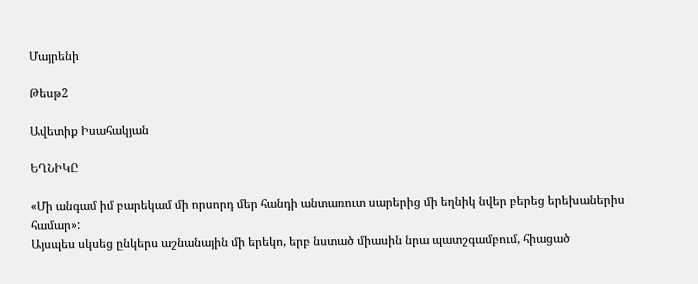Մայրենի

Թեսթ2

Ավետիք Իսահակյան

ԵՂՆԻԿԸ

«Մի անգամ իմ բարեկամ մի որսորդ մեր հանդի անտառուտ սարերից մի եղնիկ նվեր բերեց երեխաներիս համար»:
Այսպես սկսեց ընկերս աշնանային մի երեկո, երբ նստած միասին նրա պատշգամբում, հիացած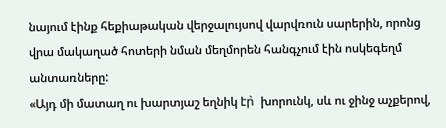նայում էինք հեքիաթական վերջալույսով վարվռուն սարերին, որոնց վրա մակաղած հոտերի նման մեղմորեն հանգչում էին ոսկեգեղմ անտառները:
«Այդ մի մատաղ ու խարտյաշ եղնիկ էր̀  խորունկ, սև ու ջինջ աչքերով,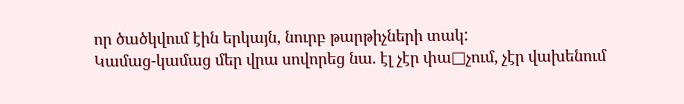որ ծածկվում էին երկայն, նուրբ թարթիչների տակ:
Կամաց-կամաց մեր վրա սովորեց նա. էլ չէր փա□չում, չէր վախենում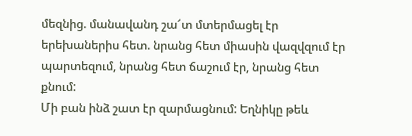մեզնից. մանավանդ շա՜տ մտերմացել էր երեխաներիս հետ. նրանց հետ միասին վազվզում էր պարտեզում, նրանց հետ ճաշում էր, նրանց հետ քնում:
Մի բան ինձ շատ էր զարմացնում: Եղնիկը թեև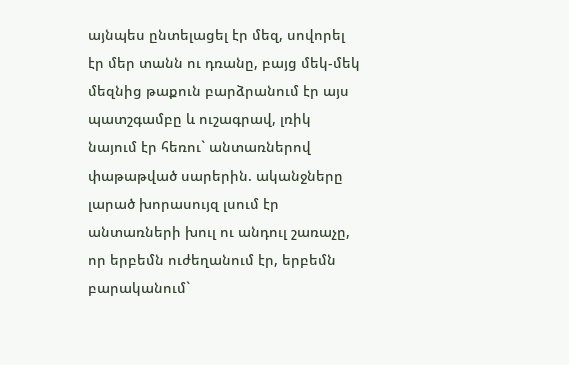այնպես ընտելացել էր մեզ, սովորել էր մեր տանն ու դռանը, բայց մեկ-մեկ մեզնից թաքուն բարձրանում էր այս պատշգամբը և ուշագրավ, լռիկ նայում էր հեռու` անտառներով փաթաթված սարերին. ականջները լարած խորասույզ լսում էր անտառների խուլ ու անդուլ շառաչը, որ երբեմն ուժեղանում էր, երբեմն բարականում`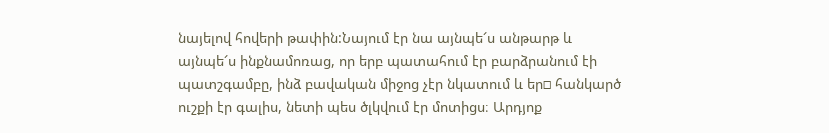նայելով հովերի թափին:Նայում էր նա այնպե՜ս անթարթ և այնպե՜ս ինքնամոռաց, որ երբ պատահում էր բարձրանում էի պատշգամբը, ինձ բավական միջոց չէր նկատում և եր□ հանկարծ ուշքի էր գալիս, նետի պես ծլկվում էր մոտիցս։ Արդյոք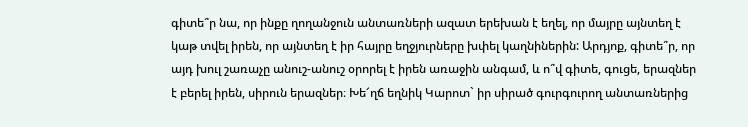գիտե՞ր նա, որ ինքը ղողանջուն անտառների ազատ երեխան է եղել, որ մայրը այնտեղ է կաթ տվել իրեն, որ այնտեղ է իր հայրը եղջյուրները խփել կաղնիներին: Արդյոք, գիտե՞ր, որ այդ խուլ շառաչը անուշ-անուշ օրորել է իրեն առաջին անգամ, և ո՞վ գիտե, գուցե, երազներ է բերել իրեն, սիրուն երազներ։ Խե՜ղճ եղնիկ Կարոտ` իր սիրած գուրգուրող անտառներից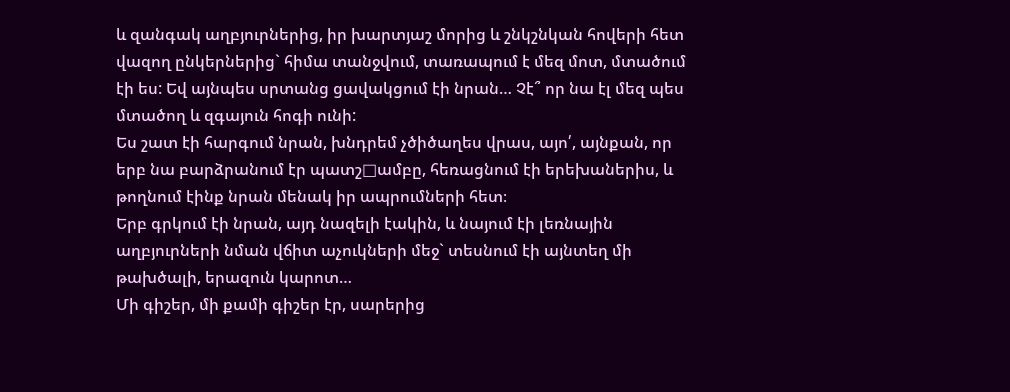և զանգակ աղբյուրներից, իր խարտյաշ մորից և շնկշնկան հովերի հետ վազող ընկերներից` հիմա տանջվում, տառապում է մեզ մոտ, մտածում էի ես: Եվ այնպես սրտանց ցավակցում էի նրան… Չէ՞ որ նա էլ մեզ պես մտածող և զգայուն հոգի ունի:
Ես շատ էի հարգում նրան, խնդրեմ չծիծաղես վրաս, այո՛, այնքան, որ երբ նա բարձրանում էր պատշ□ամբը, հեռացնում էի երեխաներիս, և թողնում էինք նրան մենակ իր ապրումների հետ։
Երբ գրկում էի նրան, այդ նազելի էակին, և նայում էի լեռնային աղբյուրների նման վճիտ աչուկների մեջ` տեսնում էի այնտեղ մի թախծալի, երազուն կարոտ…
Մի գիշեր, մի քամի գիշեր էր, սարերից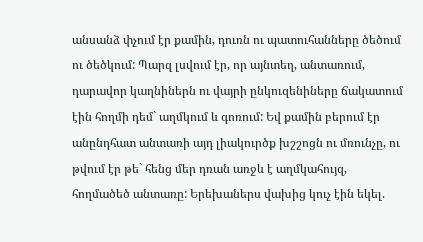անսանձ փչում էր քամին, դուռն ու պատուհանները ծեծում ու ծեծկում: Պարզ լսվում էր, որ այնտեղ, անտառում, դարավոր կաղնիներն ու վայրի ընկուզենիները ճակատում էին հողմի դեմ` աղմկում և գոռում: Եվ քամին բերում էր անընդհատ անտառի այդ լիակուրծք խշշոցն ու մռունչը, ու թվում էր թե` հենց մեր դռան առջև է աղմկահույզ, հողմածեծ անտառը: Երեխաներս վախից կուչ էին եկել.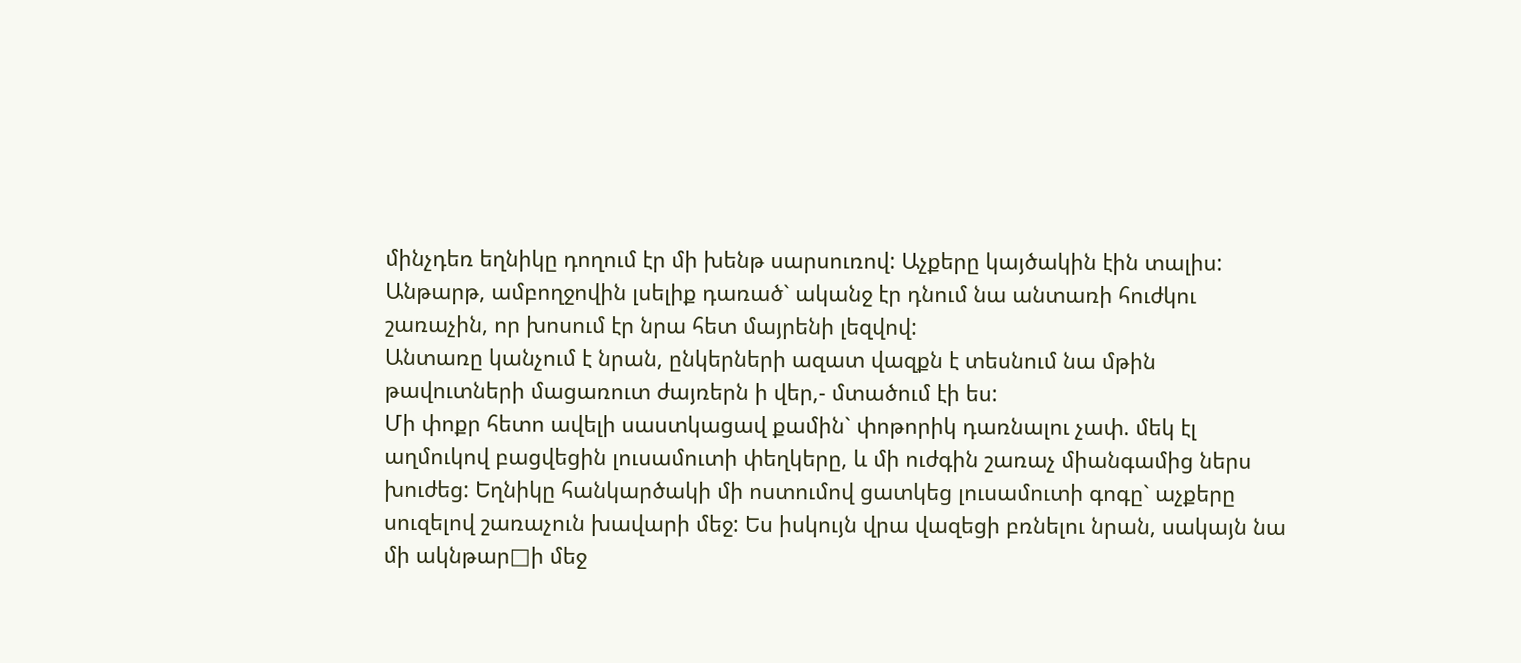մինչդեռ եղնիկը դողում էր մի խենթ սարսուռով: Աչքերը կայծակին էին տալիս: Անթարթ, ամբողջովին լսելիք դառած` ականջ էր դնում նա անտառի հուժկու շառաչին, որ խոսում էր նրա հետ մայրենի լեզվով:
Անտառը կանչում է նրան, ընկերների ազատ վազքն է տեսնում նա մթին թավուտների մացառուտ ժայռերն ի վեր,- մտածում էի ես:
Մի փոքր հետո ավելի սաստկացավ քամին` փոթորիկ դառնալու չափ. մեկ էլ աղմուկով բացվեցին լուսամուտի փեղկերը, և մի ուժգին շառաչ միանգամից ներս խուժեց: Եղնիկը հանկարծակի մի ոստումով ցատկեց լուսամուտի գոգը` աչքերը սուզելով շառաչուն խավարի մեջ: Ես իսկույն վրա վազեցի բռնելու նրան, սակայն նա մի ակնթար□ի մեջ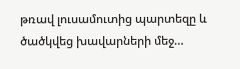թռավ լուսամուտից պարտեզը և ծածկվեց խավարների մեջ…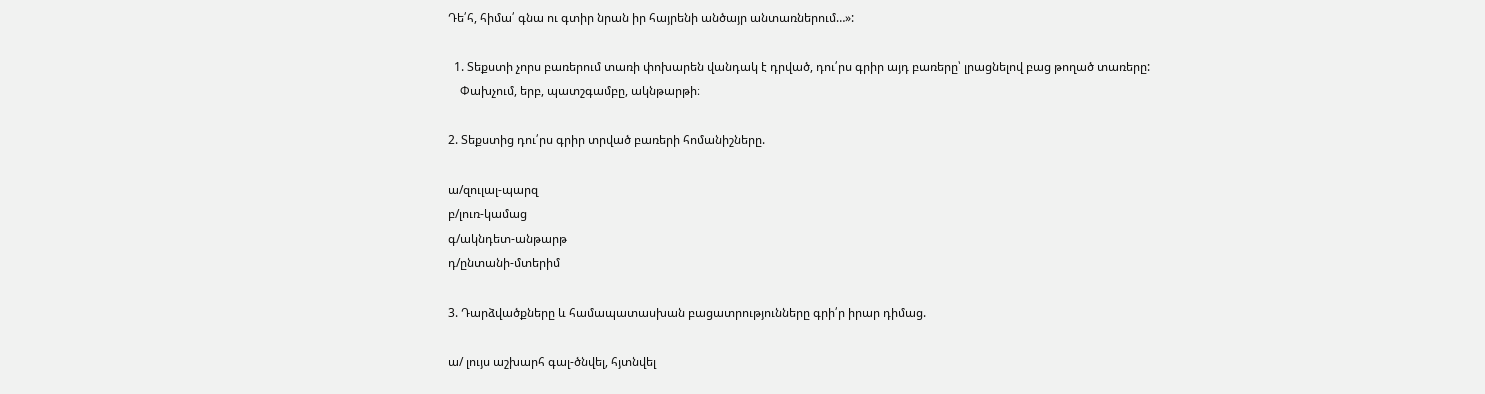Դե՛հ, հիմա՛ գնա ու գտիր նրան իր հայրենի անծայր անտառներում…»:

  1. Տեքստի չորս բառերում տառի փոխարեն վանդակ է դրված, դու՛րս գրիր այդ բառերը՝ լրացնելով բաց թողած տառերը:
    Փախչում, երբ, պատշգամբը, ակնթարթի։

2. Տեքստից դու՛րս գրիր տրված բառերի հոմանիշները.

ա/զուլալ-պարզ
բ/լուռ-կամաց
գ/ակնդետ-անթարթ
դ/ընտանի-մտերիմ

3. Դարձվածքները և համապատասխան բացատրությունները գրի՛ր իրար դիմաց.

ա/ լույս աշխարհ գալ-ծնվել, հյտնվել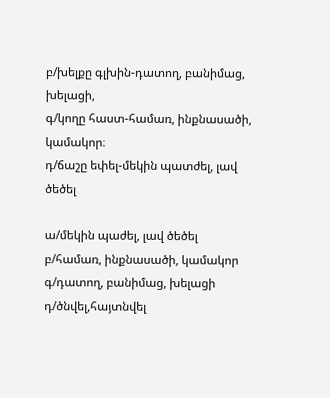բ/խելքը գլխին-դատող, բանիմաց, խելացի,
գ/կողը հաստ-համառ, ինքնասածի, կամակոր։
դ/ճաշը եփել-մեկին պատժել, լավ ծեծել

ա/մեկին պաժել, լավ ծեծել
բ/համառ, ինքնասածի, կամակոր
գ/դատող, բանիմաց, խելացի
դ/ծնվել,հայտնվել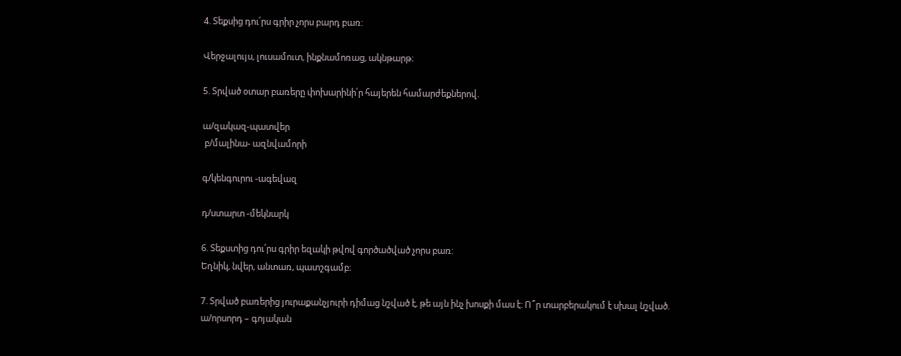4. Տեքսից դու՛րս գրիր չորս բարդ բառ:

Վերջալույս, լուսամուտ, ինքնամոռաց, ակնթարթ։

5. Տրված օտար բառերը փոխարինի՛ր հայերեն համարժեքներով.

ա/զակազ-պատվեր
 բ/մալինա- ազնվամորի

գ/կենգուրու -ագեվազ

դ/ստարտ -մեկնարկ

6. Տեքստից դու՛րս գրիր եզակի թվով գործածված չորս բառ:
Եղնիկ, նվեր, անտառ, պատշգամբ։

7. Տրված բառերից յուրաքանչյուրի դիմաց նշված է, թե այն ինչ խոսքի մաս է: Ո՞ր տարբերակում է սխալ նշված.
ա/որսորդ – գոյական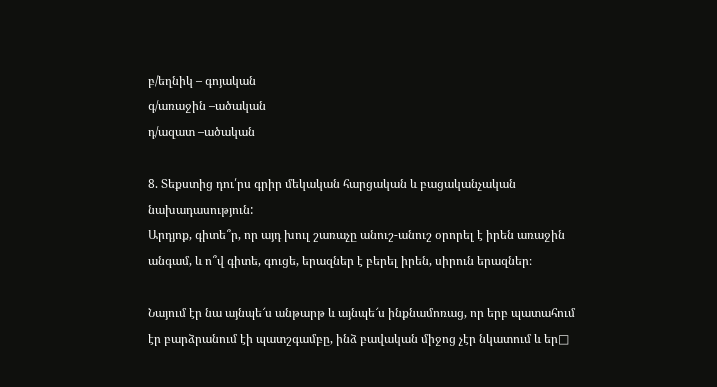բ/եղնիկ – գոյական
գ/առաջին –ածական
դ/ազատ –ածական

8. Տեքստից դու՛րս գրիր մեկական հարցական և բացականչական նախադասություն:
Արդյոք, գիտե՞ր, որ այդ խուլ շառաչը անուշ-անուշ օրորել է իրեն առաջին անգամ, և ո՞վ գիտե, գուցե, երազներ է բերել իրեն, սիրուն երազներ։

Նայում էր նա այնպե՜ս անթարթ և այնպե՜ս ինքնամոռաց, որ երբ պատահում էր բարձրանում էի պատշգամբը, ինձ բավական միջոց չէր նկատում և եր□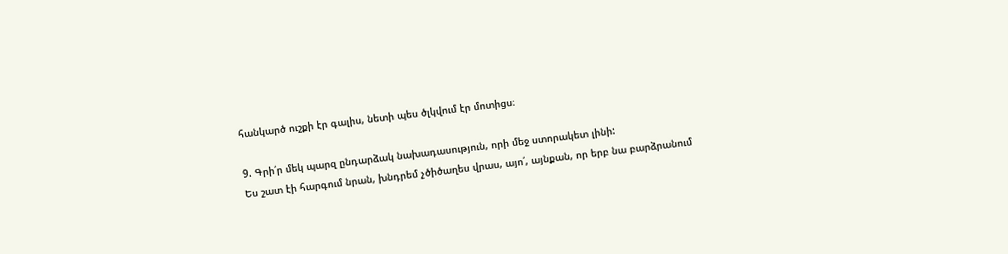հանկարծ ուշքի էր գալիս, նետի պես ծլկվում էր մոտիցս։

9. Գրի՛ր մեկ պարզ ընդարձակ նախադասություն, որի մեջ ստորակետ լինի:
Ես շատ էի հարգում նրան, խնդրեմ չծիծաղես վրաս, այո՛, այնքան, որ երբ նա բարձրանում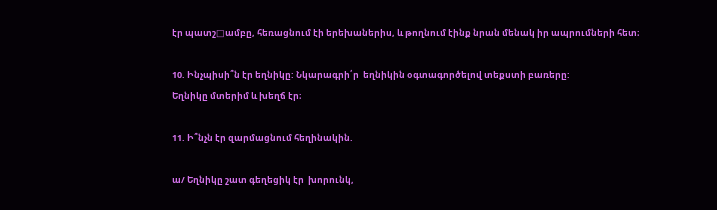էր պատշ□ամբը, հեռացնում էի երեխաներիս, և թողնում էինք նրան մենակ իր ապրումների հետ։

10. Ինչպիսի՞ն էր եղնիկը: Նկարագրի՛ր  եղնիկին օգտագործելով տեքստի բառերը:
Եղնիկը մտերիմ և խեղճ էր։

11. Ի՞նչն էր զարմացնում հեղինակին.

ա/ Եղնիկը շատ գեղեցիկ էր  խորունկ,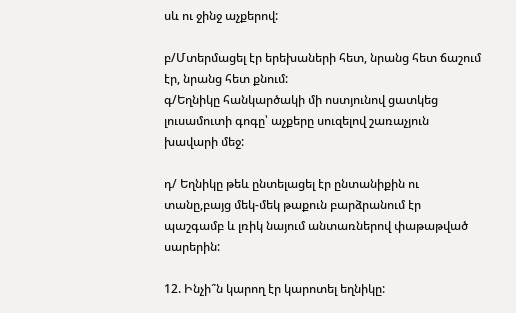սև ու ջինջ աչքերով:

բ/Մտերմացել էր երեխաների հետ, նրանց հետ ճաշում էր, նրանց հետ քնում:
գ/Եղնիկը հանկարծակի մի ոստյունով ցատկեց լուսամուտի գոգը՝ աչքերը սուզելով շառաչյուն խավարի մեջ:

դ/ Եղնիկը թեև ընտելացել էր ընտանիքին ու տանը,բայց մեկ-մեկ թաքուն բարձրանում էր պաշգամբ և լռիկ նայում անտառներով փաթաթված սարերին:

12. Ինչի՞ն կարող էր կարոտել եղնիկը: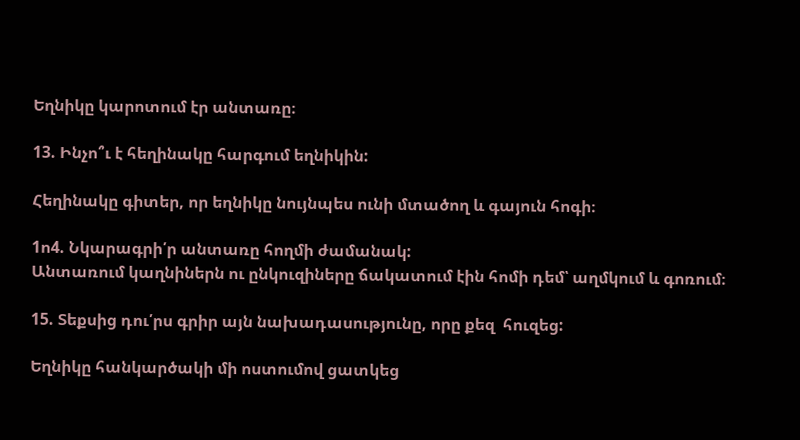Եղնիկը կարոտում էր անտառը։

13. Ինչո՞ւ է հեղինակը հարգում եղնիկին:

Հեղինակը գիտեր, որ եղնիկը նույնպես ունի մտածող և գայուն հոգի։

1ո4. Նկարագրի՛ր անտառը հողմի ժամանակ:
Անտառում կաղնիներն ու ընկուզիները ճակատում էին հոմի դեմ՝ աղմկում և գոռում։

15. Տեքսից դու՛րս գրիր այն նախադասությունը, որը քեզ  հուզեց:

Եղնիկը հանկարծակի մի ոստումով ցատկեց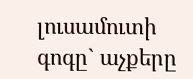լուսամուտի գոգը` աչքերը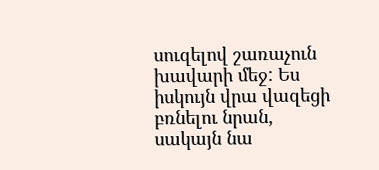սուզելով շառաչուն խավարի մեջ: Ես իսկույն վրա վազեցի բռնելու նրան, սակայն նա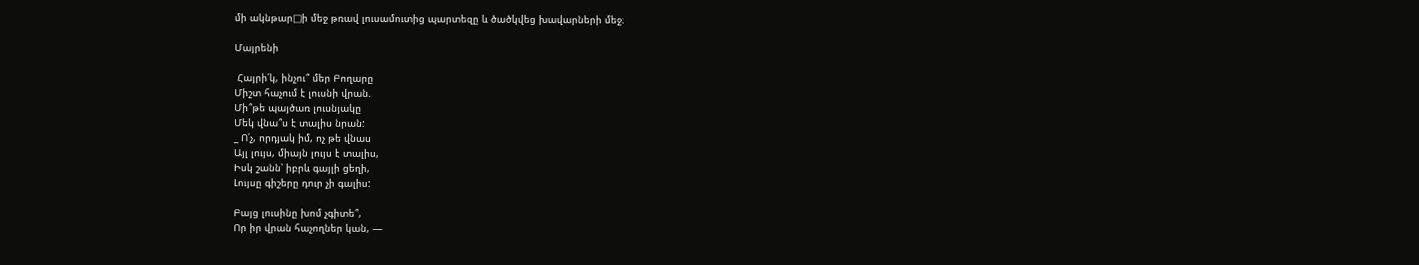մի ակնթար□ի մեջ թռավ լուսամուտից պարտեզը և ծածկվեց խավարների մեջ։

Մայրենի

 Հայրի՛կ, ինչու՞ մեր Բողարը
Միշտ հաչում է լուսնի վրան.
Մի՞թե պայծառ լուսնյակը
Մեկ վնա՞ս է տալիս նրան:
_ Ո՛չ, որդյակ իմ, ոչ թե վնաս
Այլ լույս, միայն լույս է տալիս,
Իսկ շանն՝ իբրև գայլի ցեղի,
Լույսը գիշերը դուր չի գալիս:

Բայց լուսինը խոմ չգիտե՞,
Որ իր վրան հաչողներ կան, —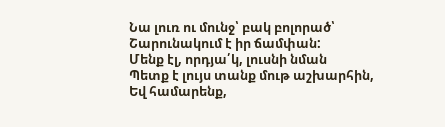Նա լուռ ու մունջ՝ բակ բոլորած՝
Շարունակում է իր ճամփան:
Մենք էլ, որդյա՛կ, լուսնի նման
Պետք է լույս տանք մութ աշխարհին,
Եվ համարենք,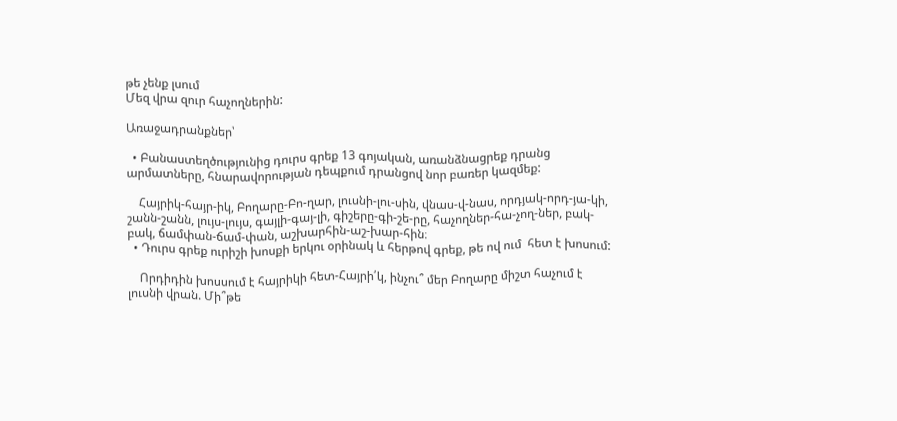թե չենք լսում
Մեզ վրա զուր հաչողներին:

Առաջադրանքներ՝

  • Բանաստեղծությունից դուրս գրեք 13 գոյական, առանձնացրեք դրանց արմատները, հնարավորության դեպքում դրանցով նոր բառեր կազմեք:

    Հայրիկ-հայր-իկ, Բողարը-Բո-ղար, լուսնի-լու-սին, վնաս-վ-նաս, որդյակ-որդ-յա-կի, շանն-շանն, լույս-լույս, գայլի-գայ-լի, գիշերը-գի-շե-րը, հաչողներ-հա-չող-ներ, բակ-բակ, ճամփան-ճամ-փան, աշխարհին-աշ-խար-հին։
  • Դուրս գրեք ուրիշի խոսքի երկու օրինակ և հերթով գրեք, թե ով ում  հետ է խոսում:

    Որդիդին խոսսում է հայրիկի հետ-Հայրի՛կ, ինչու՞ մեր Բողարը միշտ հաչում է լուսնի վրան. Մի՞թե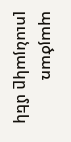պայծառ լուսնյակը մեկ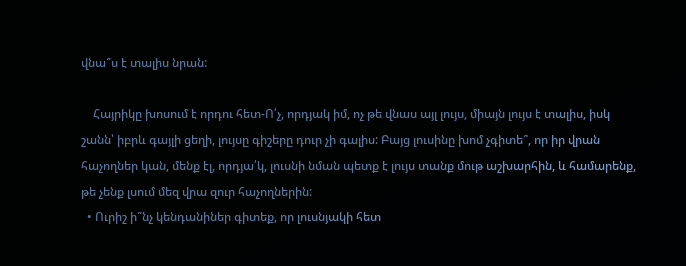վնա՞ս է տալիս նրան:

    Հայրիկը խոսում է որդու հետ-Ո՛չ, որդյակ իմ, ոչ թե վնաս այլ լույս, միայն լույս է տալիս, իսկ շանն՝ իբրև գայլի ցեղի, լույսը գիշերը դուր չի գալիս: Բայց լուսինը խոմ չգիտե՞, որ իր վրան հաչողներ կան, մենք էլ, որդյա՛կ, լուսնի նման պետք է լույս տանք մութ աշխարհին, և համարենք, թե չենք լսում մեզ վրա զուր հաչողներին:
  • Ուրիշ ի՞նչ կենդանիներ գիտեք, որ լուսնյակի հետ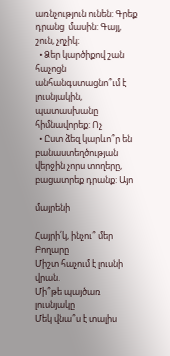առնչություն ունեն: Գրեք դրանց  մասին: Գայլ, շուն, չղչիկ։
  • Ձեր կարծիքով շան հաչոցն անհանգստացնո՞ւմ է լուսնյակին, պատասխանը հիմնավորեք: Ոչ
  • Ըստ ձեզ կարևո՞ր են բանաստեղծության վերջին չորս տողերը, բացատրեք դրանք: Այո

մայրենի

Հայրի՛կ, ինչու՞ մեր Բողարը
Միշտ հաչում է լուսնի վրան.
Մի՞թե պայծառ լուսնյակը
Մեկ վնա՞ս է տալիս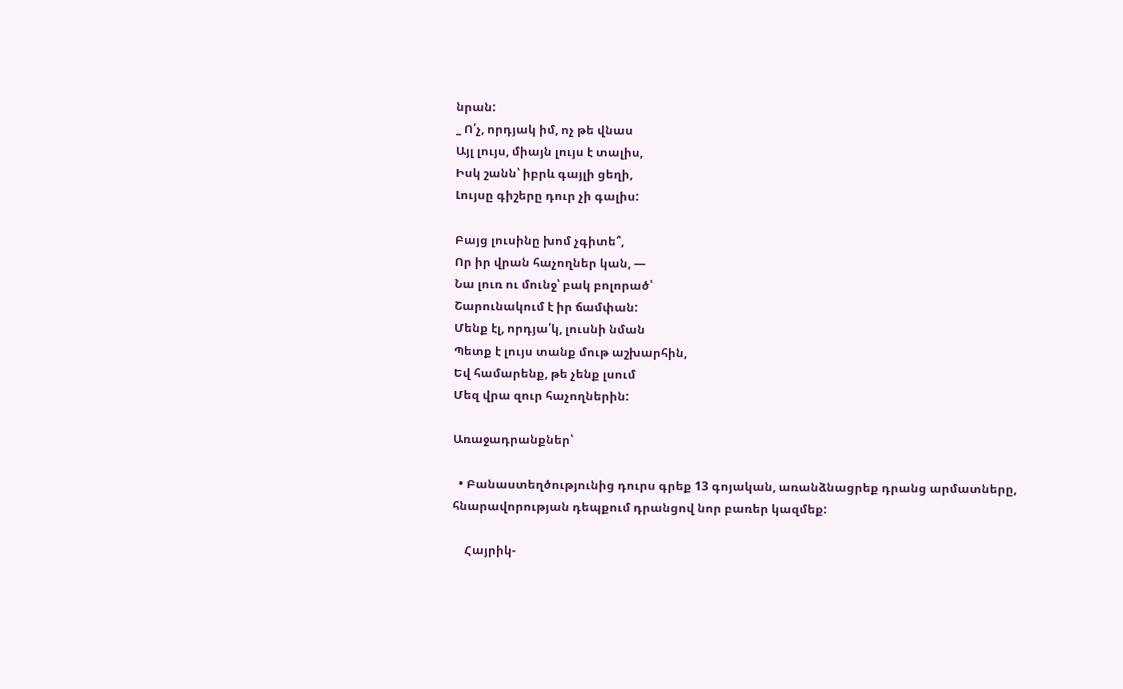նրան:
_ Ո՛չ, որդյակ իմ, ոչ թե վնաս
Այլ լույս, միայն լույս է տալիս,
Իսկ շանն՝ իբրև գայլի ցեղի,
Լույսը գիշերը դուր չի գալիս:

Բայց լուսինը խոմ չգիտե՞,
Որ իր վրան հաչողներ կան, —
Նա լուռ ու մունջ՝ բակ բոլորած՝
Շարունակում է իր ճամփան:
Մենք էլ, որդյա՛կ, լուսնի նման
Պետք է լույս տանք մութ աշխարհին,
Եվ համարենք, թե չենք լսում
Մեզ վրա զուր հաչողներին:

Առաջադրանքներ՝

  • Բանաստեղծությունից դուրս գրեք 13 գոյական, առանձնացրեք դրանց արմատները, հնարավորության դեպքում դրանցով նոր բառեր կազմեք:

    Հայրիկ-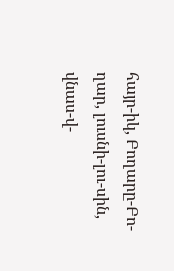հայր-իկ, Բողարը-Բո-ղար, լուսնի-լու-սին, վնաս-վ-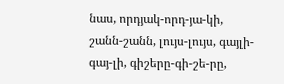նաս, որդյակ-որդ-յա-կի, շանն-շանն, լույս-լույս, գայլի-գայ-լի, գիշերը-գի-շե-րը,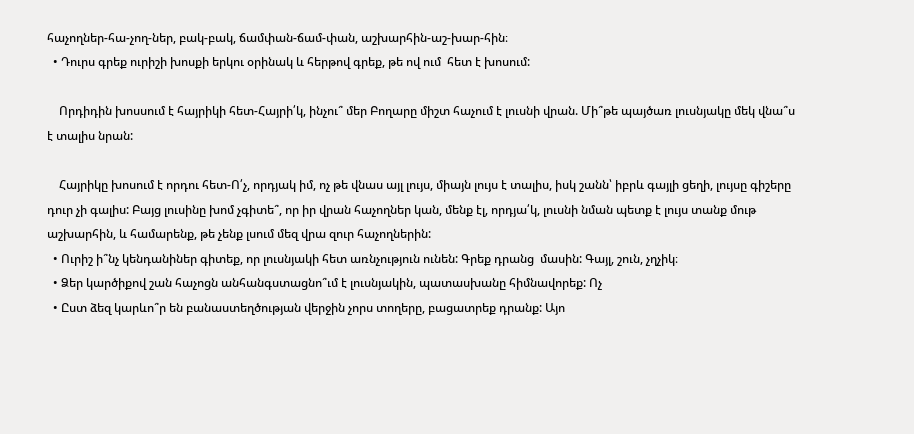հաչողներ-հա-չող-ներ, բակ-բակ, ճամփան-ճամ-փան, աշխարհին-աշ-խար-հին։
  • Դուրս գրեք ուրիշի խոսքի երկու օրինակ և հերթով գրեք, թե ով ում  հետ է խոսում:

    Որդիդին խոսսում է հայրիկի հետ-Հայրի՛կ, ինչու՞ մեր Բողարը միշտ հաչում է լուսնի վրան. Մի՞թե պայծառ լուսնյակը մեկ վնա՞ս է տալիս նրան:

    Հայրիկը խոսում է որդու հետ-Ո՛չ, որդյակ իմ, ոչ թե վնաս այլ լույս, միայն լույս է տալիս, իսկ շանն՝ իբրև գայլի ցեղի, լույսը գիշերը դուր չի գալիս: Բայց լուսինը խոմ չգիտե՞, որ իր վրան հաչողներ կան, մենք էլ, որդյա՛կ, լուսնի նման պետք է լույս տանք մութ աշխարհին, և համարենք, թե չենք լսում մեզ վրա զուր հաչողներին:
  • Ուրիշ ի՞նչ կենդանիներ գիտեք, որ լուսնյակի հետ առնչություն ունեն: Գրեք դրանց  մասին: Գայլ, շուն, չղչիկ։
  • Ձեր կարծիքով շան հաչոցն անհանգստացնո՞ւմ է լուսնյակին, պատասխանը հիմնավորեք: Ոչ
  • Ըստ ձեզ կարևո՞ր են բանաստեղծության վերջին չորս տողերը, բացատրեք դրանք: Այո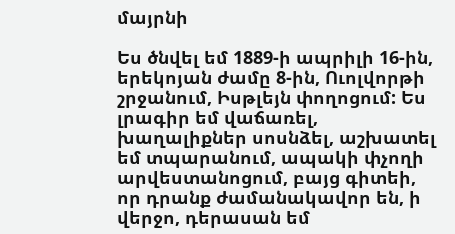մայրնի

Ես ծնվել եմ 1889-ի ապրիլի 16-ին, երեկոյան ժամը 8-ին, Ուոլվորթի շրջանում, Իսթլեյն փողոցում: Ես լրագիր եմ վաճառել, խաղալիքներ սոսնձել, աշխատել եմ տպարանում, ապակի փչողի արվեստանոցում, բայց գիտեի, որ դրանք ժամանակավոր են, ի վերջո, դերասան եմ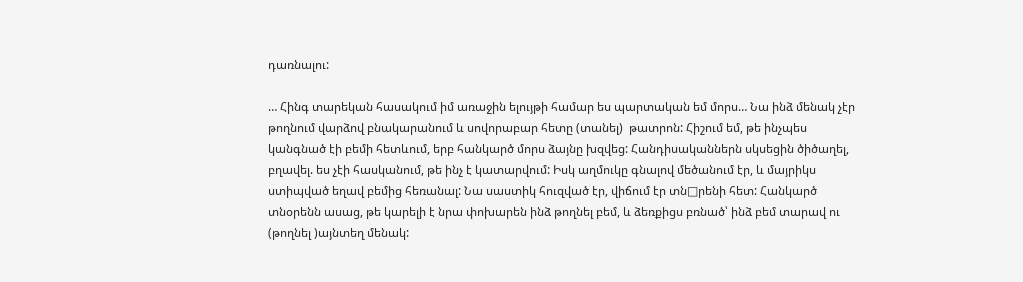դառնալու:

… Հինգ տարեկան հասակում իմ առաջին ելույթի համար ես պարտական եմ մորս… Նա ինձ մենակ չէր թողնում վարձով բնակարանում և սովորաբար հետը (տանել)  թատրոն: Հիշում եմ, թե ինչպես կանգնած էի բեմի հետևում, երբ հանկարծ մորս ձայնը խզվեց: Հանդիսականներն սկսեցին ծիծաղել, բղավել. ես չէի հասկանում, թե ինչ է կատարվում: Իսկ աղմուկը գնալով մեծանում էր, և մայրիկս ստիպված եղավ բեմից հեռանալ: Նա սաստիկ հուզված էր, վիճում էր տն□րենի հետ: Հանկարծ տնօրենն ասաց, թե կարելի է նրա փոխարեն ինձ թողնել բեմ, և ձեռքիցս բռնած՝ ինձ բեմ տարավ ու (թողնել )այնտեղ մենակ: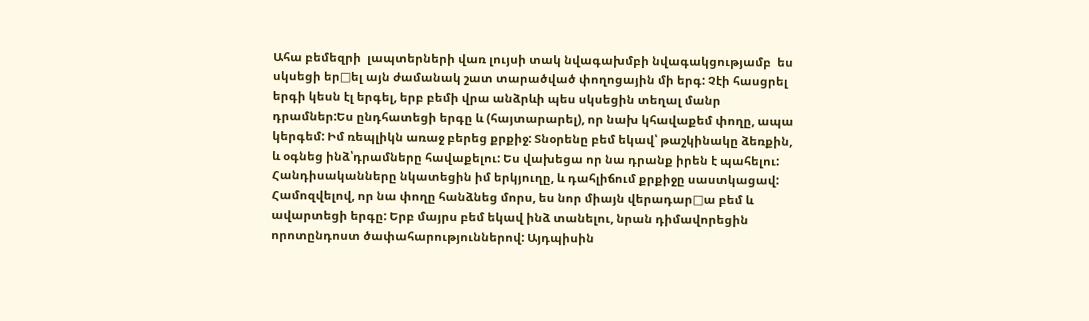Ահա բեմեզրի  լապտերների վառ լույսի տակ նվագախմբի նվագակցությամբ  ես սկսեցի եր□ել այն ժամանակ շատ տարածված փողոցային մի երգ: Չէի հասցրել երգի կեսն էլ երգել, երբ բեմի վրա անձրևի պես սկսեցին տեղալ մանր դրամներ:Ես ընդհատեցի երգը և (հայտարարել), որ նախ կհավաքեմ փողը, ապա կերգեմ: Իմ ռեպլիկն առաջ բերեց քրքիջ: Տնօրենը բեմ եկավ՝ թաշկինակը ձեռքին, և օգնեց ինձ՝դրամները հավաքելու: Ես վախեցա որ նա դրանք իրեն է պահելու: Հանդիսականները նկատեցին իմ երկյուղը, և դահլիճում քրքիջը սաստկացավ: Համոզվելով, որ նա փողը հանձնեց մորս, ես նոր միայն վերադար□ա բեմ և ավարտեցի երգը: Երբ մայրս բեմ եկավ ինձ տանելու, նրան դիմավորեցին որոտընդոստ ծափահարություններով: Այդպիսին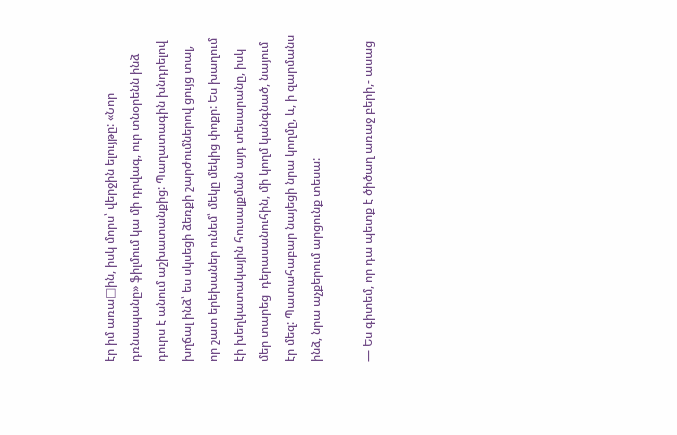էր իմ առա□ին, իսկ մորս՝ վերջին ելույթը: «Նոր դռնապանը» ֆիլմում կա մի դրվագ, ուր տնօրենն ինձ դուրս է անում աշխատանքից: Պաղատագին խնդրելով խղճալ ինձ՝ ես սկսեցի ձեռքի շարժումներով ցույց տալ, որ շատ երեխաներ ունեմ՝ մեկը մեկից փոքր: Ես խաղում էի խեղկատակային հուսալքման այդ տեսարանը, իսկ մեր տարեց  դերասանուհին, մի կողմ կանգնած, նայում էր մեզ: Պատահաբար նայեցի նրա կողմը, և, ի զարմանս ինձ, նրա աչքերում արցունք տեսա:

— Ես գիտեմ, որ դա պետք է ծիծաղ առաջ բերի,- ասաց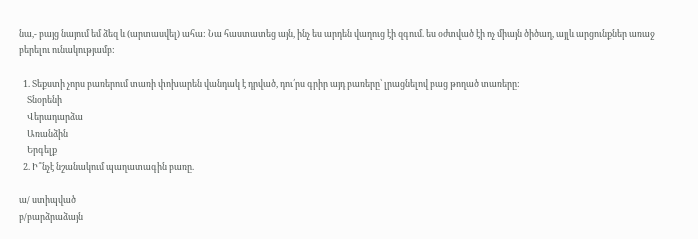նա,- բայց նայում եմ ձեզ և (արտասվել) ահա: Նա հաստատեց այն, ինչ ես արդեն վաղուց էի զգում. ես օժտված էի ոչ միայն ծիծաղ, այլև արցունքներ առաջ բերելու ունակությամբ:

  1. Տեքստի չորս բառերում տառի փոխարեն վանդակ է դրված, դու՛րս գրիր այդ բառերը՝ լրացնելով բաց թողած տառերը:
    Տնօրենի
    Վերադարձա
    Առանձին
    Երգելք
  2. Ի՞նչէ նշանակում պաղատագին բառը.

ա/ ստիպված
բ/բարձրաձայն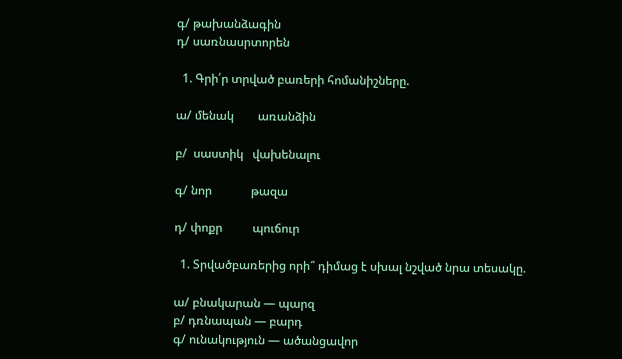գ/ թախանձագին
դ/ սառնասրտորեն

  1. Գրի՛ր տրված բառերի հոմանիշները.

ա/ մենակ        առանձին

բ/  սաստիկ   վախենալու

գ/ նոր             թազա

դ/ փոքր          պուճուր

  1. Տրվածբառերից որի՞ դիմաց է սխալ նշված նրա տեսակը.

ա/ բնակարան — պարզ
բ/ դռնապան — բարդ
գ/ ունակություն — ածանցավոր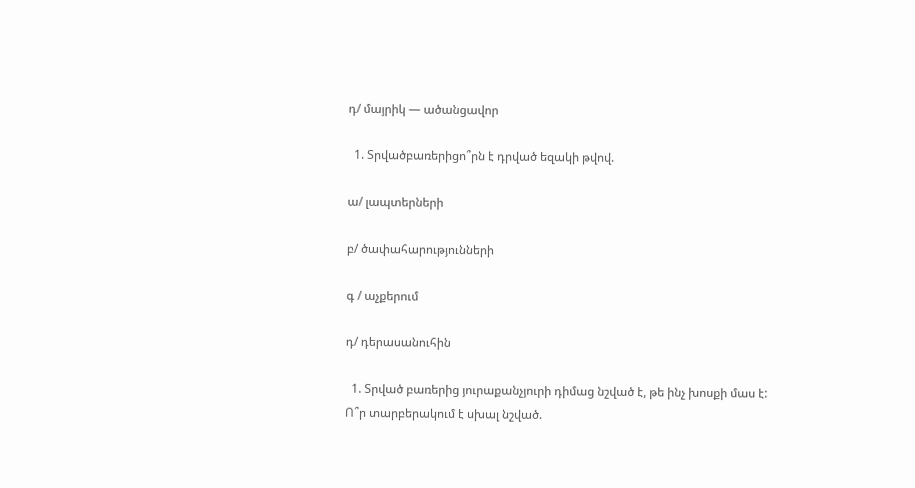դ/ մայրիկ — ածանցավոր

  1. Տրվածբառերիցո՞րն է դրված եզակի թվով.

ա/ լապտերների

բ/ ծափահարությունների

գ / աչքերում

դ/ դերասանուհին

  1. Տրված բառերից յուրաքանչյուրի դիմաց նշված է, թե ինչ խոսքի մաս է: Ո՞ր տարբերակում է սխալ նշված.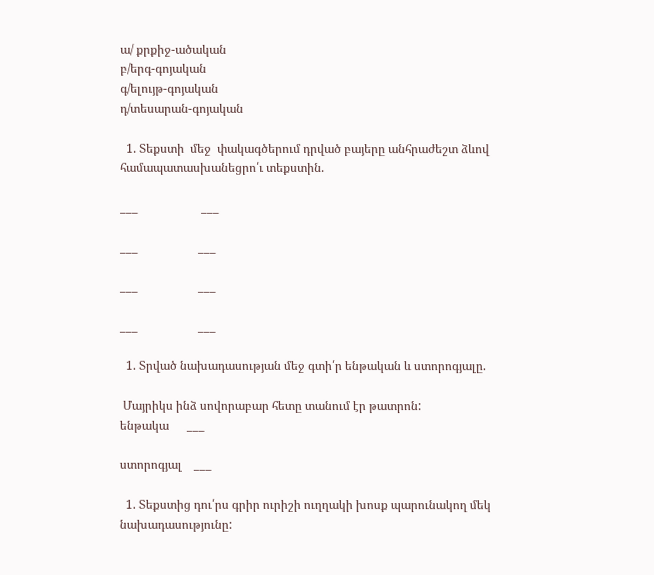ա/ քրքիջ-ածական
բ/երգ-գոյական
գ/ելույթ-գոյական
դ/տեսարան-գոյական

  1. Տեքստի  մեջ  փակագծերում դրված բայերը անհրաժեշտ ձևով համապատասխանեցրո՛ւ տեքստին.

___                     ___

___                    ___

___                    ___

___                    ___

  1. Տրված նախադասության մեջ գտի՛ր ենթական և ստորոգյալը.

 Մայրիկս ինձ սովորաբար հետը տանում էր թատրոն:
ենթակա      ___

ստորոգյալ    ___

  1. Տեքստից դու՛րս գրիր ուրիշի ուղղակի խոսք պարունակող մեկ  նախադասությունը: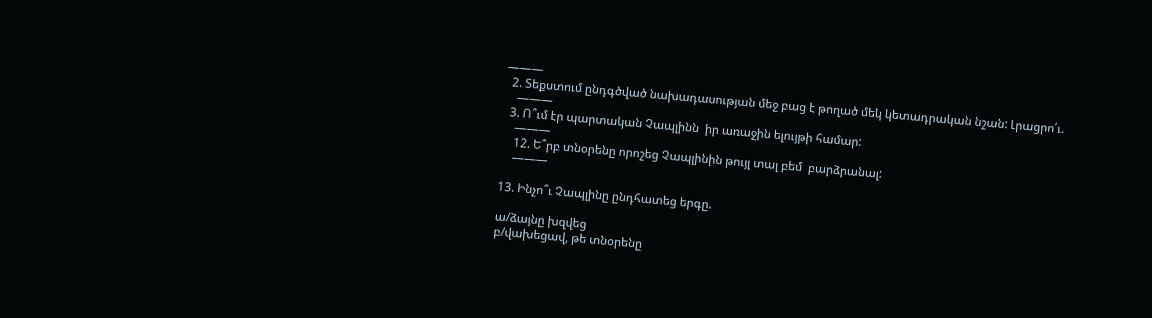———
  2. Տեքստում ընդգծված նախադասության մեջ բաց է թողած մեկ կետադրական նշան: Լրացրո՛ւ.
    ———
  3. Ո՞ւմ էր պարտական Չապլինն  իր առաջին ելույթի համար:
    ———
    12. Ե՞րբ տնօրենը որոշեց Չապլինին թույլ տալ բեմ  բարձրանալ:
    ———

13. Ինչո՞ւ Չապլինը ընդհատեց երգը.

ա/ձայնը խզվեց
բ/վախեցավ, թե տնօրենը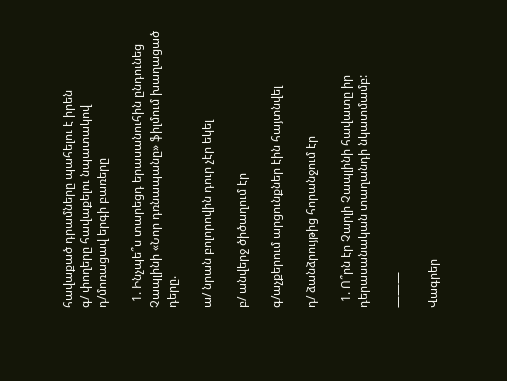հավաքած դրամները պահելու է իրեն
գ/ փողերը հավաքելու նպատակով
դ/մոռացավ երգի բառերը

  1. Ինչպե՞ս տարեցդ երասանուհին ընդունեց Չապլինի «Նոր դռնապանը» ֆիլմում խաղացած դերը.

ա/ նրան բոլորովին դուր չէր եկել

բ/ անվերջ ծիծաղում էր

գ/աչքերում արցունքներ էին հայտնվել

դ/ ձանձրույթից հորանջում էր

  1. Ո՞րն էր Չարլի Չապլինի հավատը իր դերասանական տաղանդի նկատմամբ:

———

Վագրեր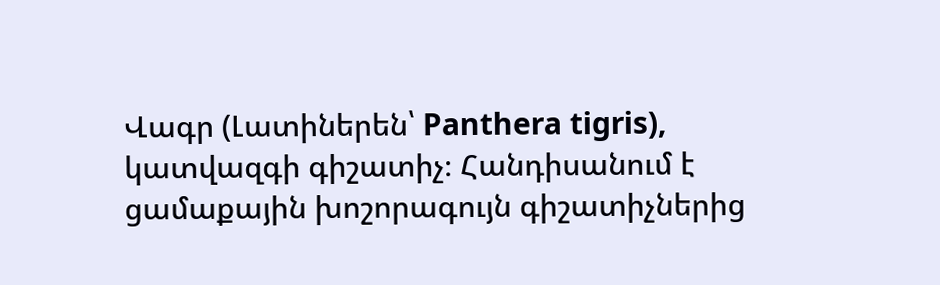Վագր (Լատիներեն՝ Panthera tigris), կատվազգի գիշատիչ։ Հանդիսանում է ցամաքային խոշորագույն գիշատիչներից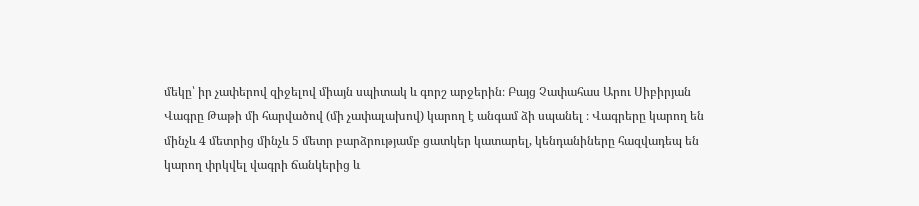մեկը՝ իր չափերով զիջելով միայն սպիտակ և գորշ արջերին։ Բայց Չափահաս Արու Սիբիրյան Վագրը Թաթի մի հարվածով (մի չափալախով) կարող է անգամ ձի սպանել ։ Վագրերը կարող են մինչև 4 մետրից մինչև 5 մետր բարձրությամբ ցատկեր կատարել, կենդանիները հազվադեպ են կարող փրկվել վագրի ճանկերից և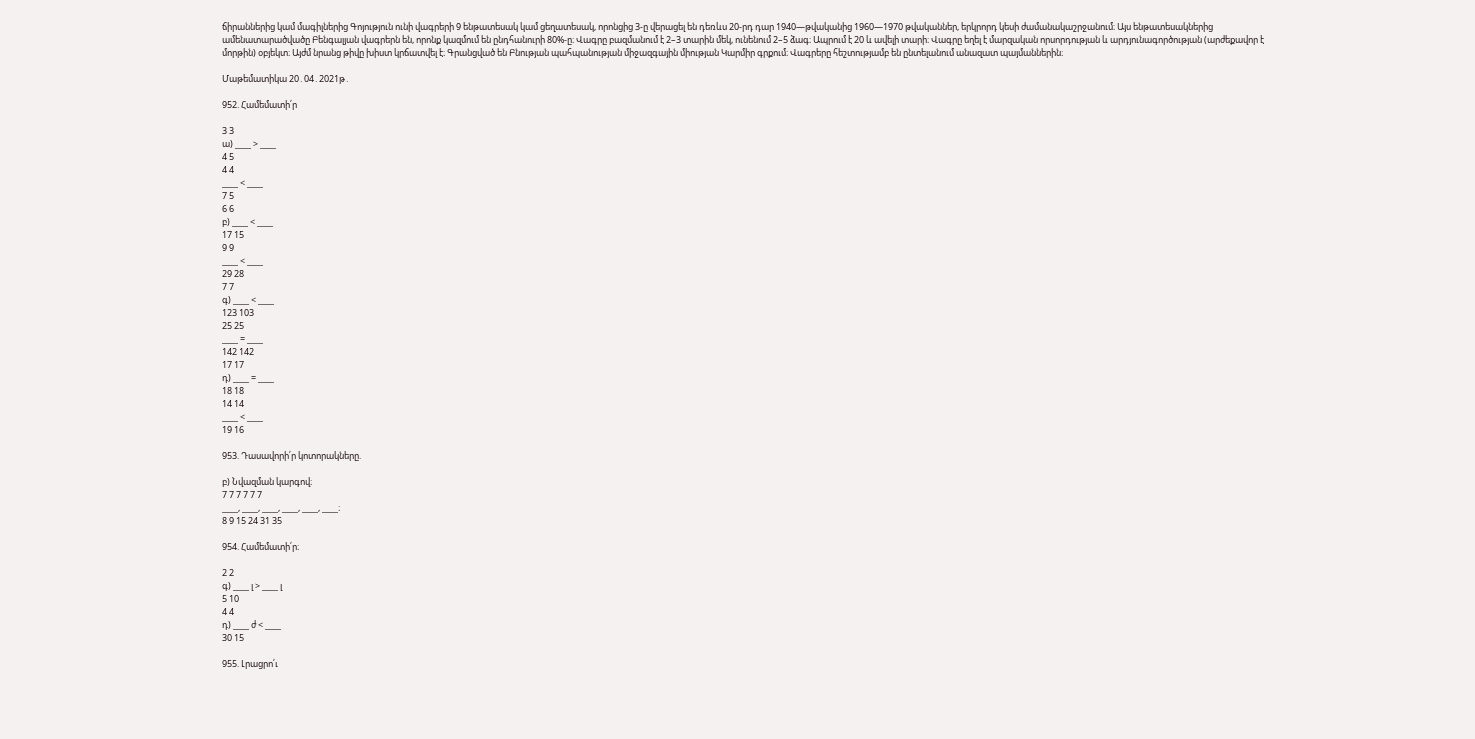ճիրաններից կամ մագիլներից Գոյություն ունի վագրերի 9 ենթատեսակ կամ ցեղատեսակ, որոնցից 3-ը վերացել են դեռևս 20-րդ դար 1940―թվականից 1960―1970 թվականներ, երկրորդ կեսի ժամանակաշրջանում։ Այս ենթատեսակներից ամենատարածվածը Բենգալյան վագրերն են, որոնք կազմում են ընդհանուրի 80%-ը։ Վագրը բազմանում է 2–3 տարին մեկ, ունենում 2–5 ձագ։ Ապրում է 20 և ավելի տարի։ Վագրը եղել է մարզական որսորդության և արդյունագործության (արժեքավոր է մորթին) օբյեկտ։ Այժմ նրանց թիվը խիստ կրճատվել է։ Գրանցված են Բնության պահպանության միջազգային միության Կարմիր գրքում։ Վագրերը հեշտությամբ են ընտելանում անազատ պայմաններին։

Մաթեմատիկա 20․04․2021թ․

952. Համեմատի՛ր

3 3
ա) ____ > ____
4 5
4 4
____ < ____
7 5
6 6
բ) ____ < ____
17 15
9 9
____ < ____
29 28
7 7
գ) ____ < ____
123 103
25 25
____ = ____
142 142
17 17
դ) ____ = ____
18 18
14 14
____ < ____
19 16

953. Դասավորի՛ր կոտորակները.

բ) Նվազման կարգով։
7 7 7 7 7 7
____, ____, ____, ____, ____, ____։
8 9 15 24 31 35

954. Համեմատի՛ր։

2 2
գ) ____ լ > ____ լ
5 10
4 4
դ) ____ ժ < ____
30 15

955. Լրացրո՛ւ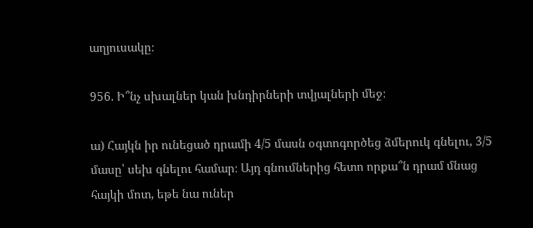աղյուսակը։

956. Ի՞նչ սխալներ կան խնդիրների տվյալների մեջ։

ա) Հայկն իր ունեցած դրամի 4/5 մասն օգտոգործեց ձմերուկ գնելու, 3/5 մասը՝ սեխ գնելու համար։ Այդ գնումներից հետո որքա՞ն դրամ մնաց հայկի մոտ, եթե նա ուներ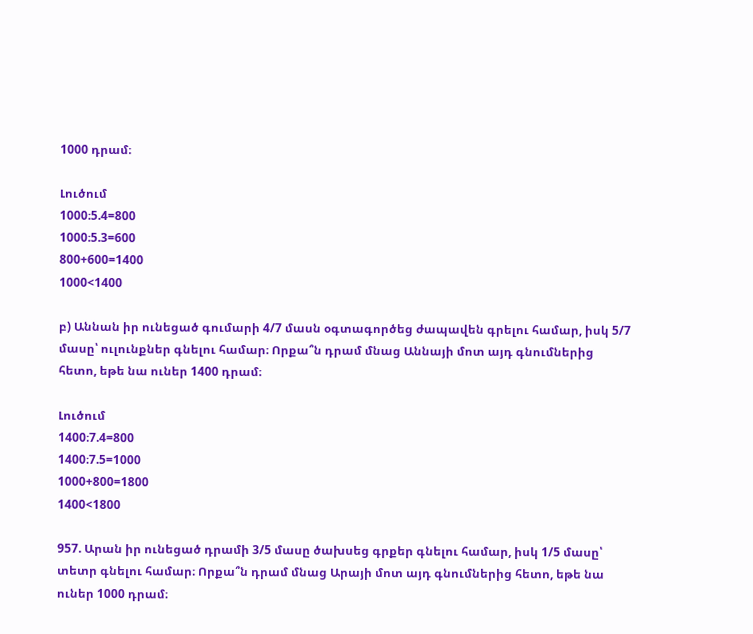1000 դրամ։

Լուծում
1000։5.4=800
1000։5.3=600
800+600=1400
1000<1400

բ) Աննան իր ունեցած գումարի 4/7 մասն օգտագործեց ժապավեն գրելու համար, իսկ 5/7 մասը՝ ուլունքներ գնելու համար։ Որքա՞ն դրամ մնաց Աննայի մոտ այդ գնումներից հետո, եթե նա ուներ 1400 դրամ։

Լուծում
1400։7.4=800
1400։7.5=1000
1000+800=1800
1400<1800

957. Արան իր ունեցած դրամի 3/5 մասը ծախսեց գրքեր գնելու համար, իսկ 1/5 մասը՝ տետր գնելու համար։ Որքա՞ն դրամ մնաց Արայի մոտ այդ գնումներից հետո, եթե նա ուներ 1000 դրամ։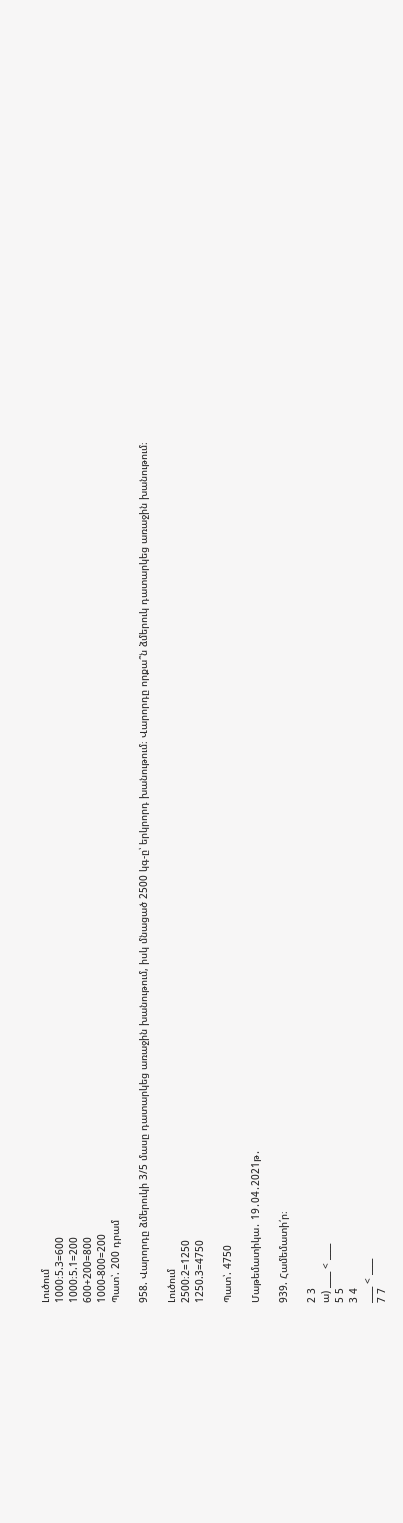Լուծում
1000։5.3=600
1000։5.1=200
600+200=800
1000-800=200
Պատ՝. 200 դրամ

958. Վարորդը ձմերուկի 3/5 մասը դատարկեց առաջին խանութում, իսկ մնացած 2500 կգ-ը՝ երկրորդ խանութում։ Վարորդը որքա՞ն ձմերուկ դատարկեց առաջին խանութում։

Լուծում
2500։2=1250
1250.3=4750

Պատ՝. 4750

Մաթեմատիկա․ 19․04․2021թ․

939. Համեմատի՛ր։

2 3
ա) ____ < ____
5 5
3 4
____ < ____
7 7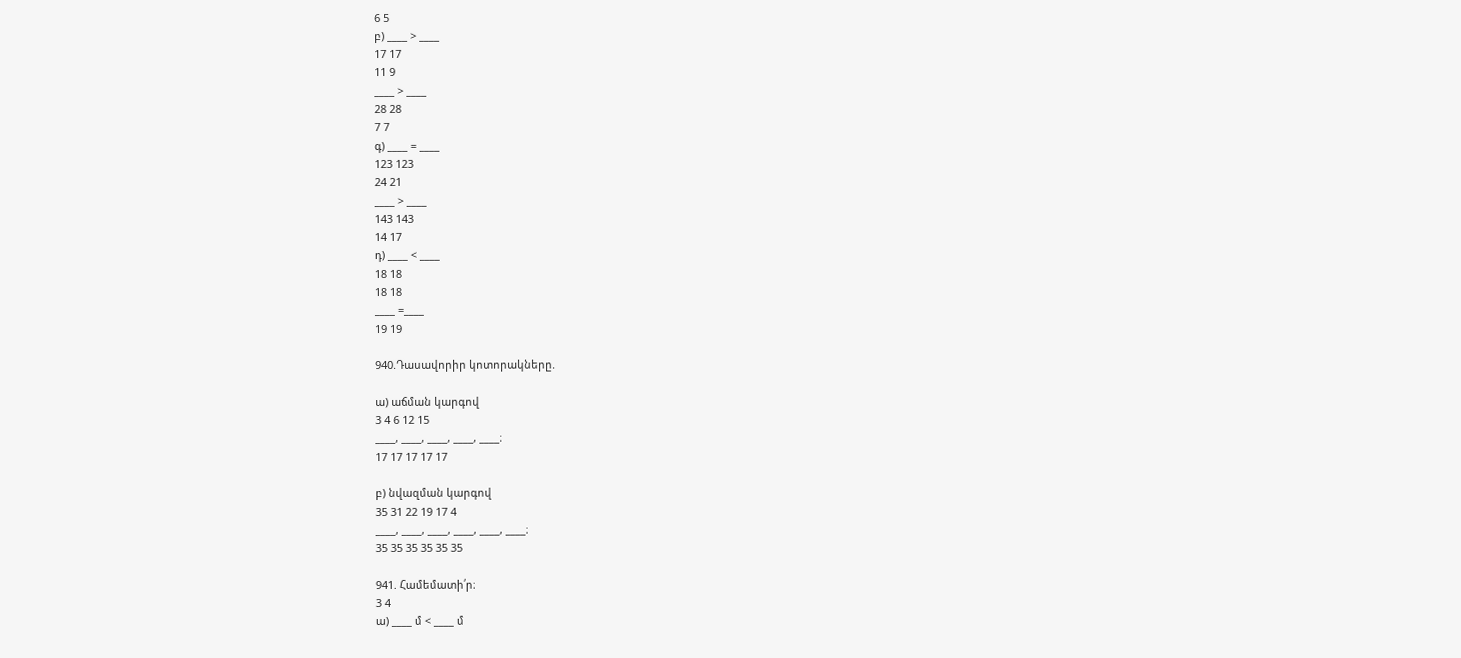6 5
բ) ____ > ____
17 17
11 9
____ > ____
28 28
7 7
գ) ____ = ____
123 123
24 21
____ > ____
143 143
14 17
դ) ____ < ____
18 18
18 18
____ =____
19 19

940.Դասավորիր կոտորակները.

ա) աճման կարգով
3 4 6 12 15
____, ____, ____, ____, ____։
17 17 17 17 17

բ) նվազման կարգով
35 31 22 19 17 4
____, ____, ____, ____, ____, ____։
35 35 35 35 35 35

941. Համեմատի՛ր։
3 4
ա) ____ մ < ____ մ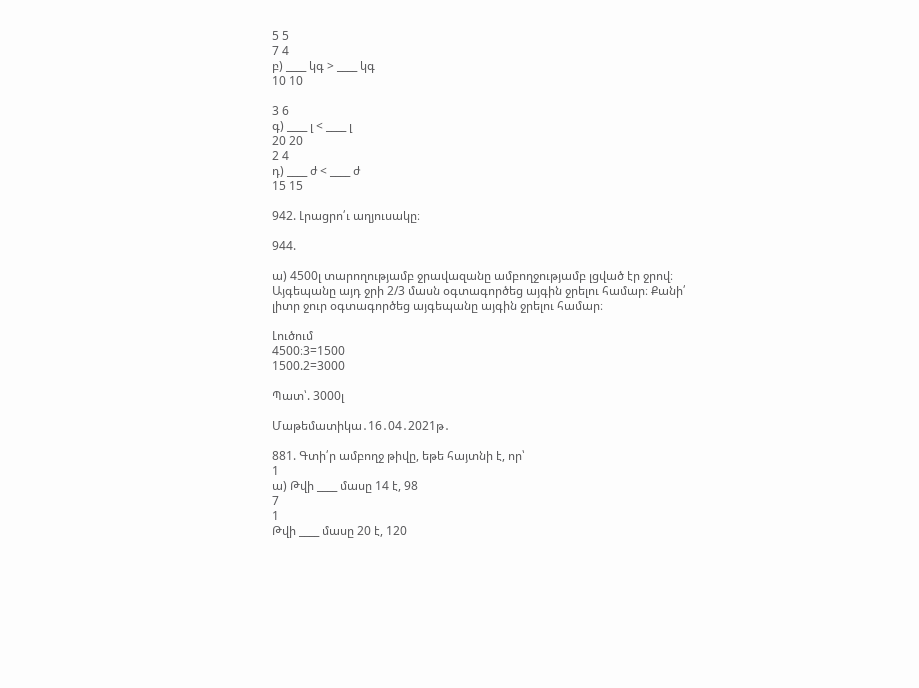5 5
7 4
բ) ____ կգ > ____ կգ
10 10

3 6
գ) ____ լ < ____ լ
20 20
2 4
դ) ____ ժ < ____ ժ
15 15

942. Լրացրո՛ւ աղյուսակը։

944.

ա) 4500լ տարողությամբ ջրավազանը ամբողջությամբ լցված էր ջրով։ Այգեպանը այդ ջրի 2/3 մասն օգտագործեց այգին ջրելու համար։ Քանի՛ լիտր ջուր օգտագործեց այգեպանը այգին ջրելու համար։

Լուծում
4500։3=1500
1500.2=3000

Պատ՝. 3000լ

Մաթեմատիկա․16․04․2021թ․

881. Գտի՛ր ամբողջ թիվը, եթե հայտնի է, որ՝
1
ա) Թվի ____ մասը 14 է, 98
7
1
Թվի ____ մասը 20 է, 120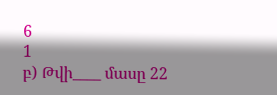6
1
բ) Թվի____ մասը 22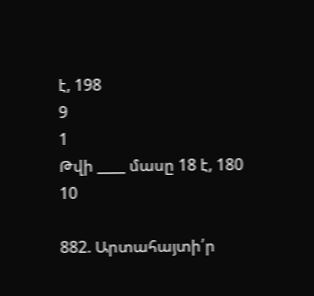է, 198
9
1
Թվի ____ մասը 18 է, 180
10

882. Արտահայտի՛ր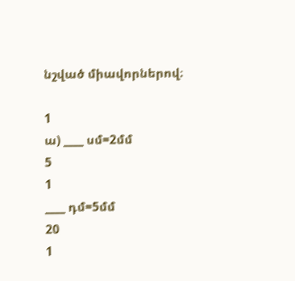նշված միավորներով։

1
ա) ____ սմ=2մմ
5
1
____ դմ=5մմ
20
1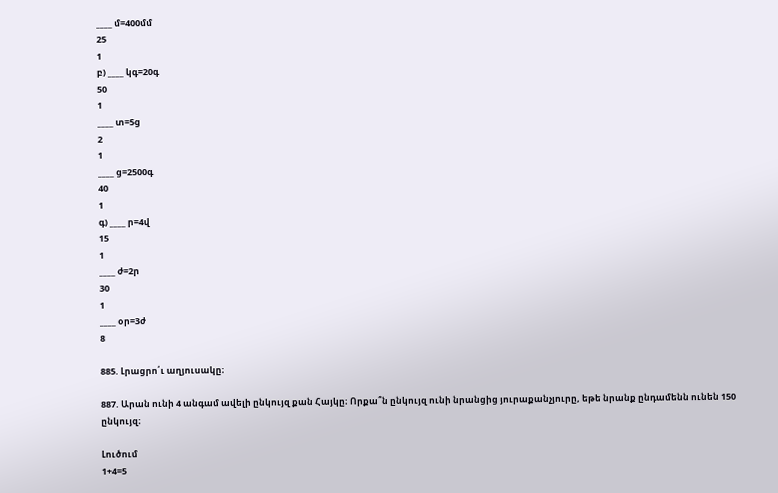____ մ=400մմ
25
1
բ) ____ կգ=20գ
50
1
____ տ=5ց
2
1
____ ց=2500գ
40
1
գ) ____ ր=4վ
15
1
____ ժ=2ր
30
1
____ օր=3ժ
8

885. Լրացրո՛ւ աղյուսակը։

887. Արան ունի 4 անգամ ավելի ընկույզ քան Հայկը։ Որքա՞ն ընկույզ ունի նրանցից յուրաքանչյուրը, եթե նրանք ընդամենն ունեն 150 ընկույզ։

Լուծում
1+4=5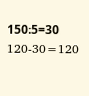150։5=30
120-30=120